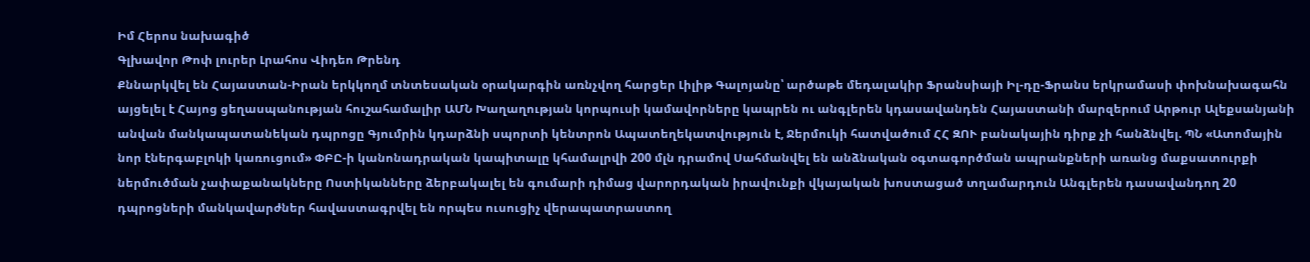Իմ Հերոս նախագիծ
Գլխավոր Թոփ լուրեր Լրահոս Վիդեո Թրենդ
Քննարկվել են Հայաստան-Իրան երկկողմ տնտեսական օրակարգին առնչվող հարցեր Լիլիթ Գալոյանը՝ արծաթե մեդալակիր Ֆրանսիայի Իլ-դը-Ֆրանս երկրամասի փոխնախագահն այցելել է Հայոց ցեղասպանության հուշահամալիր ԱՄՆ Խաղաղության կորպուսի կամավորները կապրեն ու անգլերեն կդասավանդեն Հայաստանի մարզերում Արթուր Ալեքսանյանի անվան մանկապատանեկան դպրոցը Գյումրին կդարձնի սպորտի կենտրոն Ապատեղեկատվություն է, Ջերմուկի հատվածում ՀՀ ԶՈՒ բանակային դիրք չի հանձնվել. ՊՆ «Ատոմային նոր էներգաբլոկի կառուցում» ՓԲԸ-ի կանոնադրական կապիտալը կհամալրվի 200 մլն դրամով Սահմանվել են անձնական օգտագործման ապրանքների առանց մաքսատուրքի ներմուծման չափաքանակները Ոստիկանները ձերբակալել են գումարի դիմաց վարորդական իրավունքի վկայական խոստացած տղամարդուն Անգլերեն դասավանդող 20 դպրոցների մանկավարժներ հավաստագրվել են որպես ուսուցիչ վերապատրաստող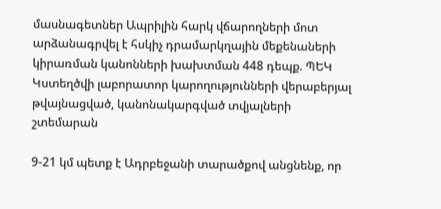մասնագետներ Ապրիլին հարկ վճարողների մոտ արձանագրվել է հսկիչ դրամարկղային մեքենաների կիրառման կանոնների խախտման 448 դեպք. ՊԵԿ Կստեղծվի լաբորատոր կարողությունների վերաբերյալ թվայնացված, կանոնակարգված տվյալների շտեմարան

9-21 կմ պետք է Ադրբեջանի տարածքով անցնենք, որ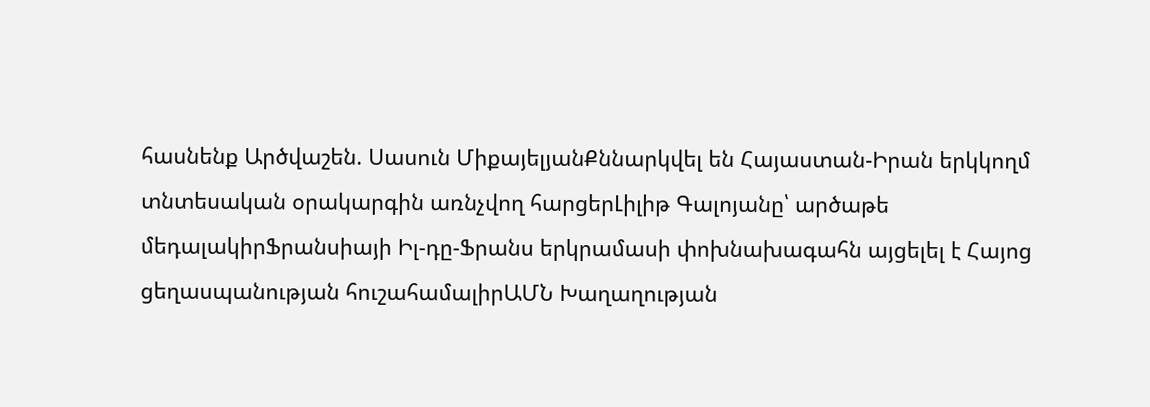հասնենք Արծվաշեն. Սասուն ՄիքայելյանՔննարկվել են Հայաստան-Իրան երկկողմ տնտեսական օրակարգին առնչվող հարցերԼիլիթ Գալոյանը՝ արծաթե մեդալակիրՖրանսիայի Իլ-դը-Ֆրանս երկրամասի փոխնախագահն այցելել է Հայոց ցեղասպանության հուշահամալիրԱՄՆ Խաղաղության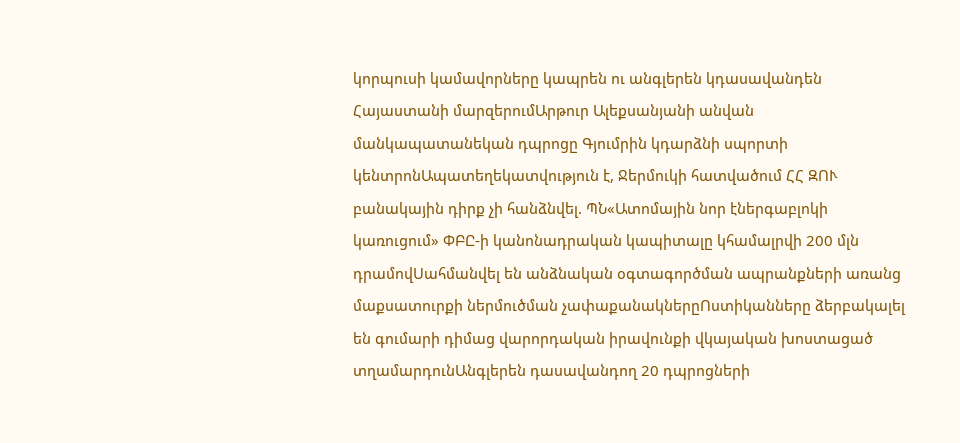կորպուսի կամավորները կապրեն ու անգլերեն կդասավանդեն Հայաստանի մարզերումԱրթուր Ալեքսանյանի անվան մանկապատանեկան դպրոցը Գյումրին կդարձնի սպորտի կենտրոնԱպատեղեկատվություն է, Ջերմուկի հատվածում ՀՀ ԶՈՒ բանակային դիրք չի հանձնվել. ՊՆ«Ատոմային նոր էներգաբլոկի կառուցում» ՓԲԸ-ի կանոնադրական կապիտալը կհամալրվի 200 մլն դրամովՍահմանվել են անձնական օգտագործման ապրանքների առանց մաքսատուրքի ներմուծման չափաքանակներըՈստիկանները ձերբակալել են գումարի դիմաց վարորդական իրավունքի վկայական խոստացած տղամարդունԱնգլերեն դասավանդող 20 դպրոցների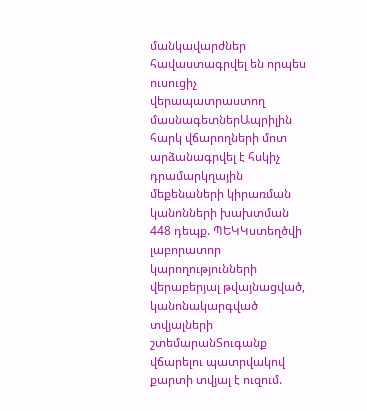մանկավարժներ հավաստագրվել են որպես ուսուցիչ վերապատրաստող մասնագետներԱպրիլին հարկ վճարողների մոտ արձանագրվել է հսկիչ դրամարկղային մեքենաների կիրառման կանոնների խախտման 448 դեպք. ՊԵԿԿստեղծվի լաբորատոր կարողությունների վերաբերյալ թվայնացված, կանոնակարգված տվյալների շտեմարանՏուգանք վճարելու պատրվակով քարտի տվյալ է ուզում.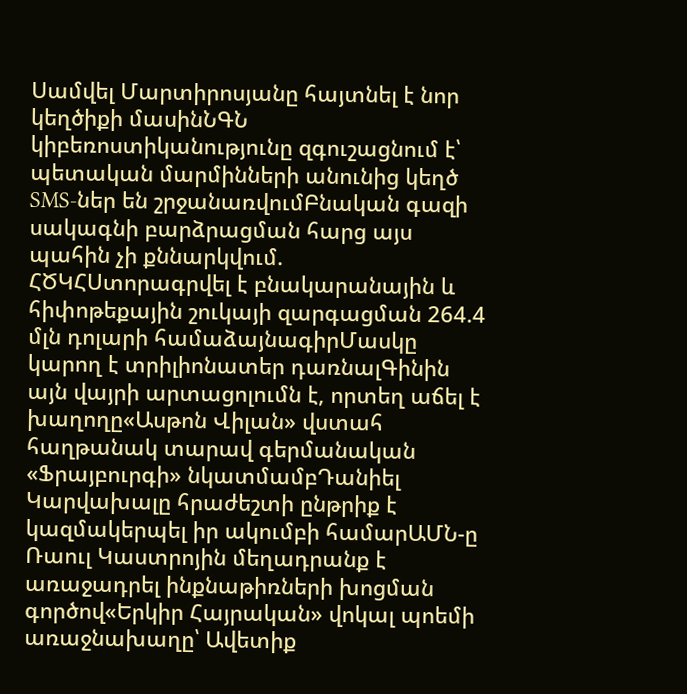Սամվել Մարտիրոսյանը հայտնել է նոր կեղծիքի մասինՆԳՆ կիբեռոստիկանությունը զգուշացնում է՝ պետական մարմինների անունից կեղծ SMS-ներ են շրջանառվումԲնական գազի սակագնի բարձրացման հարց այս պահին չի քննարկվում. ՀԾԿՀՍտորագրվել է բնակարանային և հիփոթեքային շուկայի զարգացման 264.4 մլն դոլարի համաձայնագիրՄասկը կարող է տրիլիոնատեր դառնալԳինին այն վայրի արտացոլումն է, որտեղ աճել է խաղողը«Ասթոն Վիլան» վստահ հաղթանակ տարավ գերմանական «Ֆրայբուրգի» նկատմամբԴանիել Կարվախալը հրաժեշտի ընթրիք է կազմակերպել իր ակումբի համարԱՄՆ-ը Ռաուլ Կաստրոյին մեղադրանք է առաջադրել ինքնաթիռների խոցման գործով«Երկիր Հայրական» վոկալ պոեմի առաջնախաղը՝ Ավետիք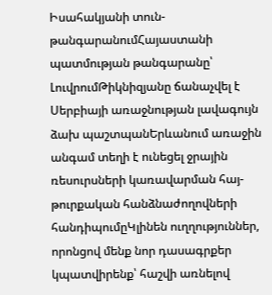Իսահակյանի տուն-թանգարանումՀայաստանի պատմության թանգարանը՝ ԼուվրումԹիկնիզյանը ճանաչվել է Սերբիայի առաջնության լավագույն ձախ պաշտպանԵրևանում առաջին անգամ տեղի է ունեցել ջրային ռեսուրսների կառավարման հայ-թուրքական հանձնաժողովների հանդիպումըԿլինեն ուղղություններ, որոնցով մենք նոր դասագրքեր կպատվիրենք՝ հաշվի առնելով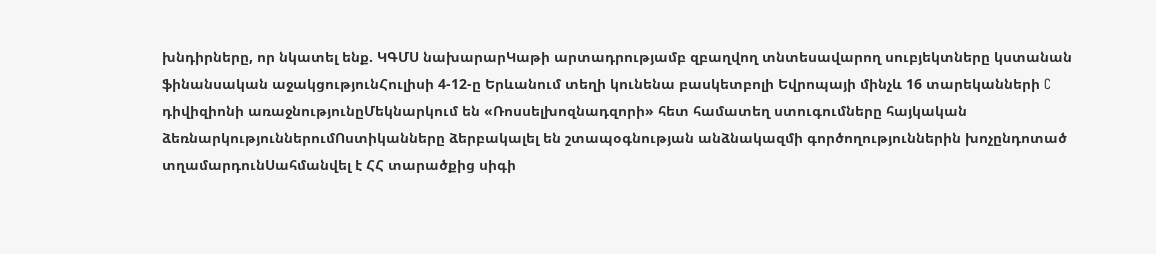խնդիրները, որ նկատել ենք. ԿԳՄՍ նախարարԿաթի արտադրությամբ զբաղվող տնտեսավարող սուբյեկտները կստանան ֆինանսական աջակցությունՀուլիսի 4-12-ը Երևանում տեղի կունենա բասկետբոլի Եվրոպայի մինչև 16 տարեկանների C դիվիզիոնի առաջնությունըՄեկնարկում են «Ռոսսելխոզնադզորի» հետ համատեղ ստուգումները հայկական ձեռնարկություններումՈստիկանները ձերբակալել են շտապօգնության անձնակազմի գործողություններին խոչընդոտած տղամարդունՍահմանվել է ՀՀ տարածքից սիգի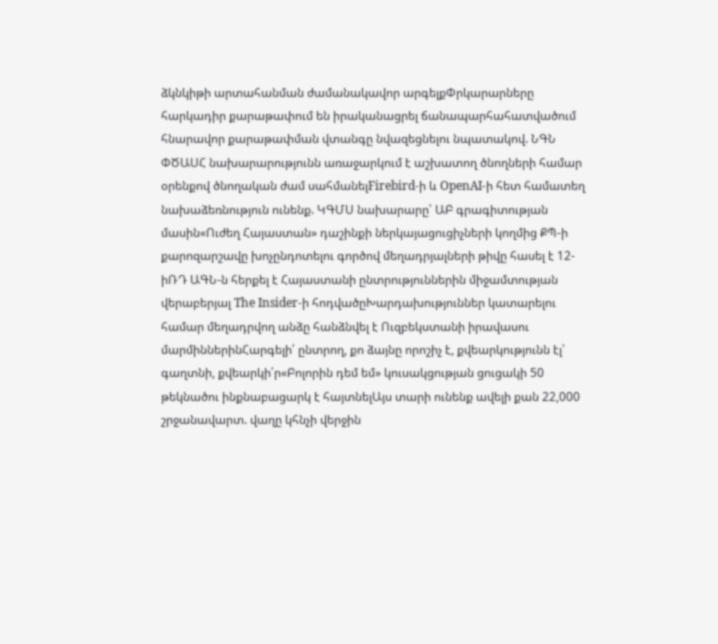ձկնկիթի արտահանման ժամանակավոր արգելքՓրկարարները հարկադիր քարաթափում են իրականացրել ճանապարհահատվածում հնարավոր քարաթափման վտանգը նվազեցնելու նպատակով. ՆԳՆ ՓԾԱՍՀ նախարարությունն առաջարկում է աշխատող ծնողների համար օրենքով ծնողական ժամ սահմանելFirebird-ի և OpenAI-ի հետ համատեղ նախաձեռնություն ունենք. ԿԳՄՍ նախարարը՝ ԱԲ գրագիտության մասին«Ուժեղ Հայաստան» դաշինքի ներկայացուցիչների կողմից ՔՊ-ի քարոզարշավը խոչընդոտելու գործով մեղադրյալների թիվը հասել է 12-իՌԴ ԱԳՆ-ն հերքել է Հայաստանի ընտրություններին միջամտության վերաբերյալ The Insider-ի հոդվածըԽարդախություններ կատարելու համար մեղադրվող անձը հանձնվել է Ուզբեկստանի իրավասու մարմիններինՀարգելի՛ ընտրող, քո ձայնը որոշիչ է, քվեարկությունն էլ՝ գաղտնի, քվեարկի՛ր«Բոլորին դեմ եմ» կուսակցության ցուցակի 50 թեկնածու ինքնաբացարկ է հայտնելԱյս տարի ունենք ավելի քան 22,000 շրջանավարտ. վաղը կհնչի վերջին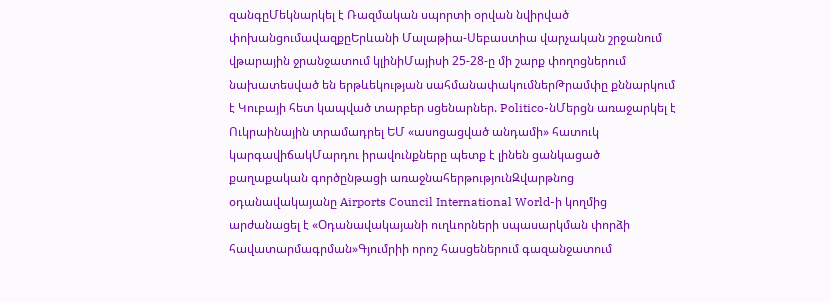զանգըՄեկնարկել է Ռազմական սպորտի օրվան նվիրված փոխանցումավազքըԵրևանի Մալաթիա-Սեբաստիա վարչական շրջանում վթարային ջրանջատում կլինիՄայիսի 25-28-ը մի շարք փողոցներում նախատեսված են երթևեկության սահմանափակումներԹրամփը քննարկում է Կուբայի հետ կապված տարբեր սցենարներ. Politico-նՄերցն առաջարկել է Ուկրաինային տրամադրել ԵՄ «ասոցացված անդամի» հատուկ կարգավիճակՄարդու իրավունքները պետք է լինեն ցանկացած քաղաքական գործընթացի առաջնահերթությունԶվարթնոց օդանավակայանը Airports Council International World-ի կողմից արժանացել է «Օդանավակայանի ուղևորների սպասարկման փորձի հավատարմագրման»Գյումրիի որոշ հասցեներում գազանջատում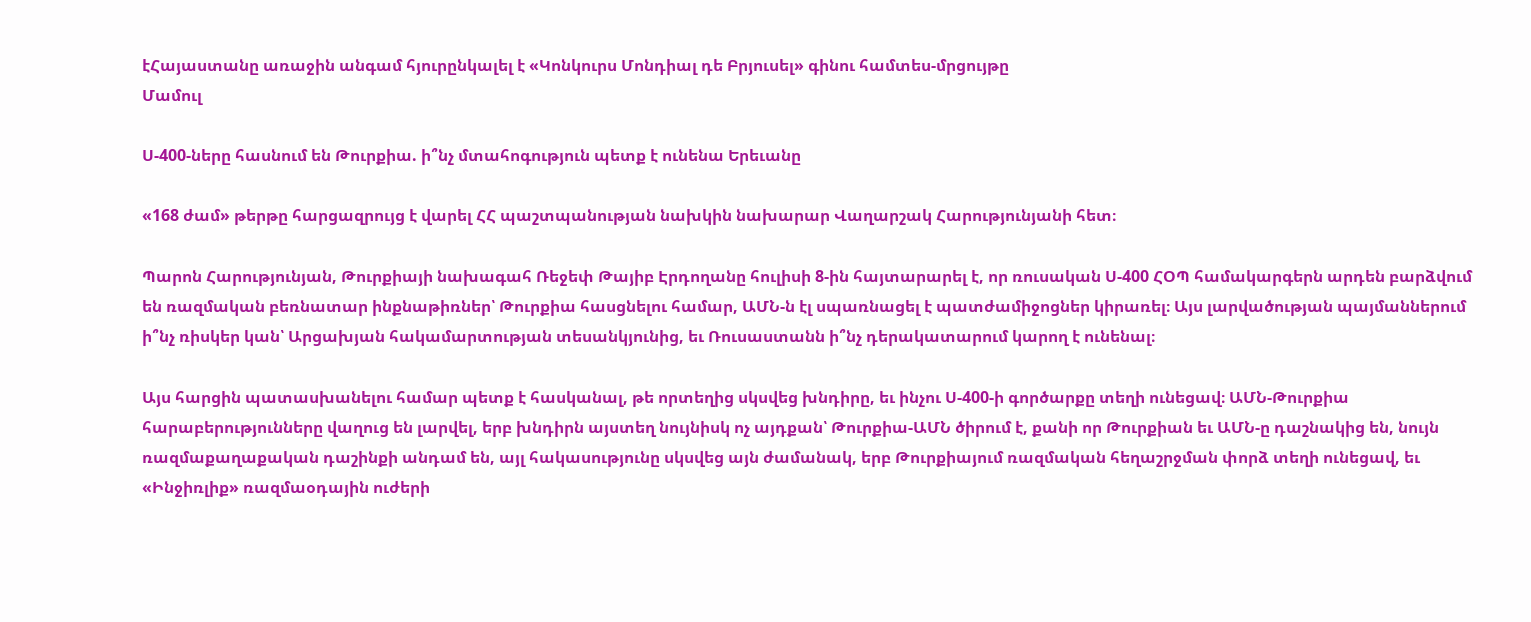էՀայաստանը առաջին անգամ հյուրընկալել է «Կոնկուրս Մոնդիալ դե Բրյուսել» գինու համտես-մրցույթը
Մամուլ

Ս-400-ները հասնում են Թուրքիա. ի՞նչ մտահոգություն պետք է ունենա Երեւանը

«168 ժամ» թերթը հարցազրույց է վարել ՀՀ պաշտպանության նախկին նախարար Վաղարշակ Հարությունյանի հետ։

Պարոն Հարությունյան, Թուրքիայի նախագահ Ռեջեփ Թայիբ Էրդողանը հուլիսի 8-ին հայտարարել է, որ ռուսական Ս-400 ՀՕՊ համակարգերն արդեն բարձվում են ռազմական բեռնատար ինքնաթիռներ՝ Թուրքիա հասցնելու համար, ԱՄՆ-ն էլ սպառնացել է պատժամիջոցներ կիրառել։ Այս լարվածության պայմաններում ի՞նչ ռիսկեր կան՝ Արցախյան հակամարտության տեսանկյունից, եւ Ռուսաստանն ի՞նչ դերակատարում կարող է ունենալ։

Այս հարցին պատասխանելու համար պետք է հասկանալ, թե որտեղից սկսվեց խնդիրը, եւ ինչու Ս-400-ի գործարքը տեղի ունեցավ։ ԱՄՆ-Թուրքիա հարաբերությունները վաղուց են լարվել, երբ խնդիրն այստեղ նույնիսկ ոչ այդքան՝ Թուրքիա-ԱՄՆ ծիրում է, քանի որ Թուրքիան եւ ԱՄՆ-ը դաշնակից են, նույն ռազմաքաղաքական դաշինքի անդամ են, այլ հակասությունը սկսվեց այն ժամանակ, երբ Թուրքիայում ռազմական հեղաշրջման փորձ տեղի ունեցավ, եւ «Ինջիռլիք» ռազմաօդային ուժերի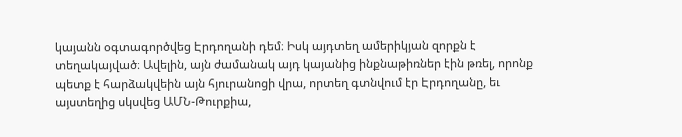կայանն օգտագործվեց Էրդողանի դեմ։ Իսկ այդտեղ ամերիկյան զորքն է տեղակայված։ Ավելին, այն ժամանակ այդ կայանից ինքնաթիռներ էին թռել, որոնք պետք է հարձակվեին այն հյուրանոցի վրա, որտեղ գտնվում էր Էրդողանը, եւ այստեղից սկսվեց ԱՄՆ-Թուրքիա,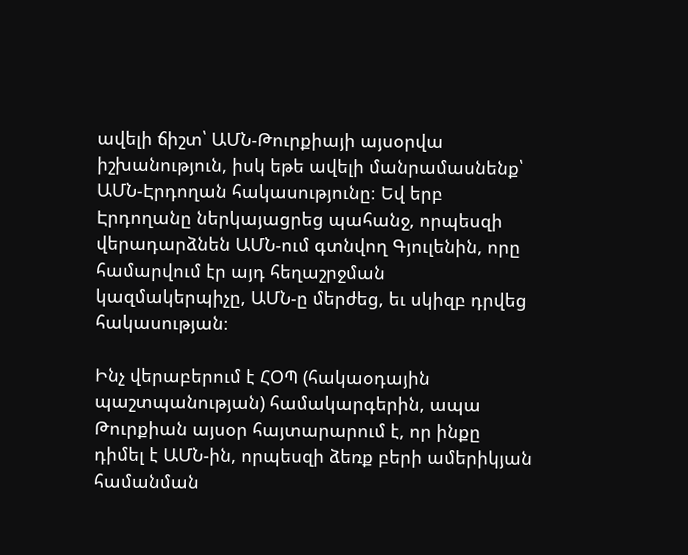ավելի ճիշտ՝ ԱՄՆ-Թուրքիայի այսօրվա իշխանություն, իսկ եթե ավելի մանրամասնենք՝ ԱՄՆ-Էրդողան հակասությունը։ Եվ երբ Էրդողանը ներկայացրեց պահանջ, որպեսզի վերադարձնեն ԱՄՆ-ում գտնվող Գյուլենին, որը համարվում էր այդ հեղաշրջման կազմակերպիչը, ԱՄՆ-ը մերժեց, եւ սկիզբ դրվեց հակասության։

Ինչ վերաբերում է ՀՕՊ (հակաօդային պաշտպանության) համակարգերին, ապա Թուրքիան այսօր հայտարարում է, որ ինքը դիմել է ԱՄՆ-ին, որպեսզի ձեռք բերի ամերիկյան համանման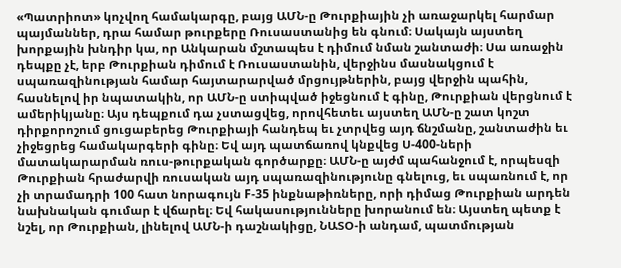«Պատրիոտ» կոչվող համակարգը, բայց ԱՄՆ-ը Թուրքիային չի առաջարկել հարմար պայմաններ, դրա համար թուրքերը Ռուսաստանից են գնում։ Սակայն այստեղ խորքային խնդիր կա, որ Անկարան մշտապես է դիմում նման շանտաժի։ Սա առաջին դեպքը չէ, երբ Թուրքիան դիմում է Ռուսաստանին, վերջինս մասնակցում է սպառազինության համար հայտարարված մրցույթներին, բայց վերջին պահին, հասնելով իր նպատակին, որ ԱՄՆ-ը ստիպված իջեցնում է գինը, Թուրքիան վերցնում է ամերիկյանը։ Այս դեպքում դա չստացվեց, որովհետեւ այստեղ ԱՄՆ-ը շատ կոշտ դիրքորոշում ցուցաբերեց Թուրքիայի հանդեպ եւ չտրվեց այդ ճնշմանը, շանտաժին եւ չիջեցրեց համակարգերի գինը։ Եվ այդ պատճառով կնքվեց Ս-400-ների մատակարարման ռուս-թուրքական գործարքը։ ԱՄՆ-ը այժմ պահանջում է, որպեսզի Թուրքիան հրաժարվի ռուսական այդ սպառազինությունը գնելուց, եւ սպառնում է, որ չի տրամադրի 100 հատ նորագույն F-35 ինքնաթիռները, որի դիմաց Թուրքիան արդեն նախնական գումար է վճարել։ Եվ հակասությունները խորանում են։ Այստեղ պետք է նշել, որ Թուրքիան, լինելով ԱՄՆ-ի դաշնակիցը, ՆԱՏՕ-ի անդամ, պատմության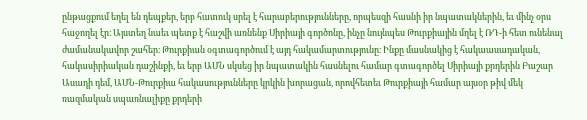ընթացքում եղել են դեպքեր, երբ հատուկ սրել է հարաբերությունները, որպեսզի հասնի իր նպատակներին, եւ մինչ օրս հաջողել էր։ Այստեղ նաեւ պետք է հաշվի առնենք Սիրիայի գործոնը, ինչը նույնպես Թուրքիային մղել է ՌԴ-ի հետ ունենալ ժամանակավոր շահեր։ Թուրքիան օգտագործում է այդ հակամարտությունը։ Ինքը մասնակից է հակաասադական, հակասիրիական դաշինքի, եւ երբ ԱՄՆ սկսեց իր նպատակին հասնելու համար գտագործել Սիրիայի քրդերին Բաշար Ասադի դեմ, ԱՄՆ-Թուրքիա հակասությունները կրկին խորացան, որովհետեւ Թուրքիայի համար այսօր թիվ մեկ ռազմական սպառնալիքը քրդերի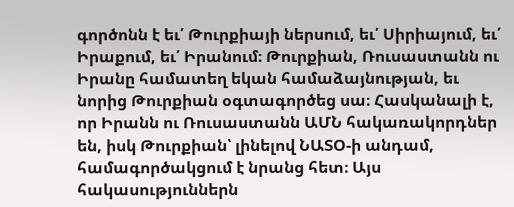գործոնն է եւ՛ Թուրքիայի ներսում, եւ՛ Սիրիայում, եւ՛ Իրաքում, եւ՛ Իրանում։ Թուրքիան, Ռուսաստանն ու Իրանը համատեղ եկան համաձայնության, եւ նորից Թուրքիան օգտագործեց սա։ Հասկանալի է, որ Իրանն ու Ռուսաստանն ԱՄՆ հակառակորդներ են, իսկ Թուրքիան՝ լինելով ՆԱՏՕ-ի անդամ, համագործակցում է նրանց հետ։ Այս հակասություններն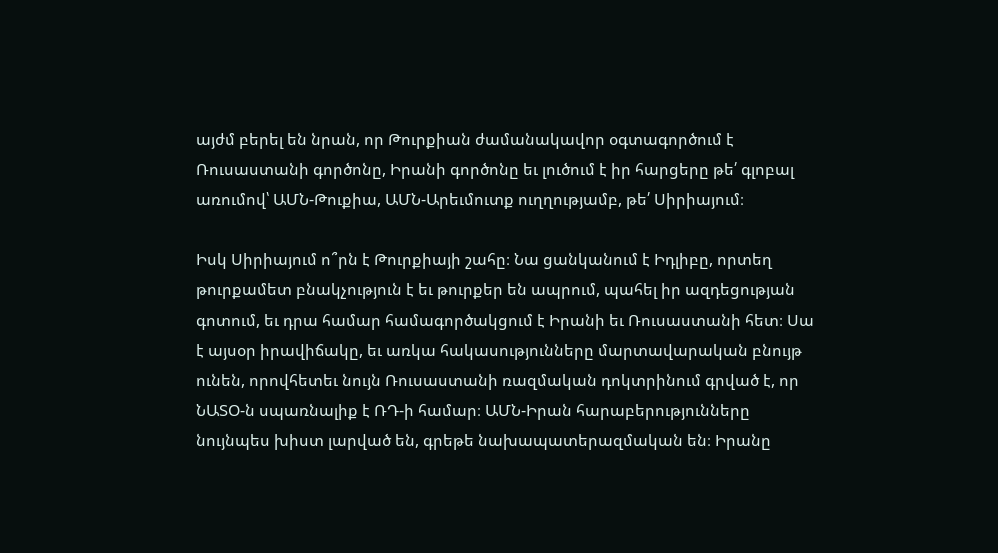այժմ բերել են նրան, որ Թուրքիան ժամանակավոր օգտագործում է Ռուսաստանի գործոնը, Իրանի գործոնը եւ լուծում է իր հարցերը թե՛ գլոբալ առումով՝ ԱՄՆ-Թուքիա, ԱՄՆ-Արեւմուտք ուղղությամբ, թե՛ Սիրիայում։

Իսկ Սիրիայում ո՞րն է Թուրքիայի շահը։ Նա ցանկանում է Իդլիբը, որտեղ թուրքամետ բնակչություն է եւ թուրքեր են ապրում, պահել իր ազդեցության գոտում, եւ դրա համար համագործակցում է Իրանի եւ Ռուսաստանի հետ։ Սա է այսօր իրավիճակը, եւ առկա հակասությունները մարտավարական բնույթ ունեն, որովհետեւ նույն Ռուսաստանի ռազմական դոկտրինում գրված է, որ ՆԱՏՕ-ն սպառնալիք է ՌԴ-ի համար։ ԱՄՆ-Իրան հարաբերությունները նույնպես խիստ լարված են, գրեթե նախապատերազմական են։ Իրանը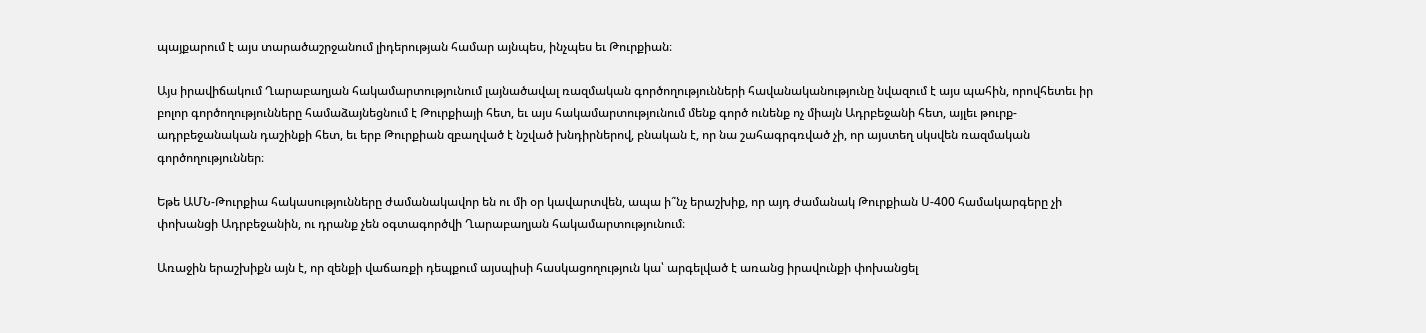պայքարում է այս տարածաշրջանում լիդերության համար այնպես, ինչպես եւ Թուրքիան։

Այս իրավիճակում Ղարաբաղյան հակամարտությունում լայնածավալ ռազմական գործողությունների հավանականությունը նվազում է այս պահին, որովհետեւ իր բոլոր գործողությունները համաձայնեցնում է Թուրքիայի հետ, եւ այս հակամարտությունում մենք գործ ունենք ոչ միայն Ադրբեջանի հետ, այլեւ թուրք-ադրբեջանական դաշինքի հետ, եւ երբ Թուրքիան զբաղված է նշված խնդիրներով, բնական է, որ նա շահագրգռված չի, որ այստեղ սկսվեն ռազմական գործողություններ։

Եթե ԱՄՆ-Թուրքիա հակասությունները ժամանակավոր են ու մի օր կավարտվեն, ապա ի՞նչ երաշխիք, որ այդ ժամանակ Թուրքիան Ս-400 համակարգերը չի փոխանցի Ադրբեջանին, ու դրանք չեն օգտագործվի Ղարաբաղյան հակամարտությունում։

Առաջին երաշխիքն այն է, որ զենքի վաճառքի դեպքում այսպիսի հասկացողություն կա՝ արգելված է առանց իրավունքի փոխանցել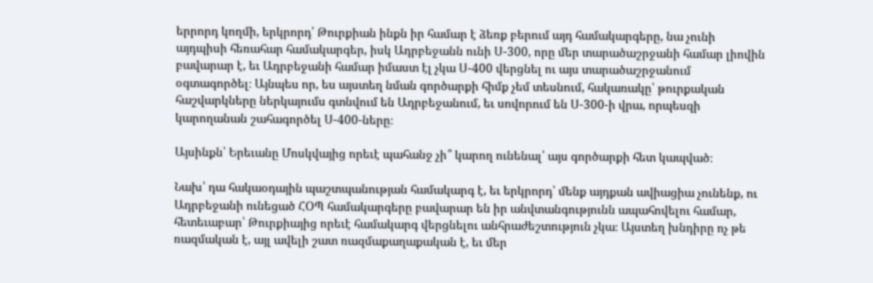երրորդ կողմի, երկրորդ՝ Թուրքիան ինքն իր համար է ձեռք բերում այդ համակարգերը, նա չունի այդպիսի հեռահար համակարգեր, իսկ Ադրբեջանն ունի Ս-300, որը մեր տարածաշրջանի համար լիովին բավարար է, եւ Ադրբեջանի համար իմաստ էլ չկա Ս-400 վերցնել ու այս տարածաշրջանում օգտագործել։ Այնպես որ, ես այստեղ նման գործարքի հիմք չեմ տեսնում, հակառակը՝ թուրքական հաշվարկները ներկայումս գտնվում են Ադրբեջանում, եւ սովորում են Ս-300-ի վրա, որպեսզի կարողանան շահագործել Ս-400-ները։

Այսինքն՝ Երեւանը Մոսկվայից որեւէ պահանջ չի՞ կարող ունենալ՝ այս գործարքի հետ կապված։

Նախ՝ դա հակաօդային պաշտպանության համակարգ է, եւ երկրորդ՝ մենք այդքան ավիացիա չունենք, ու Ադրբեջանի ունեցած ՀՕՊ համակարգերը բավարար են իր անվտանգությունն ապահովելու համար, հետեւաբար՝ Թուրքիայից որեւէ համակարգ վերցնելու անհրաժեշտություն չկա։ Այստեղ խնդիրը ոչ թե ռազմական է, այլ ավելի շատ ռազմաքաղաքական է, եւ մեր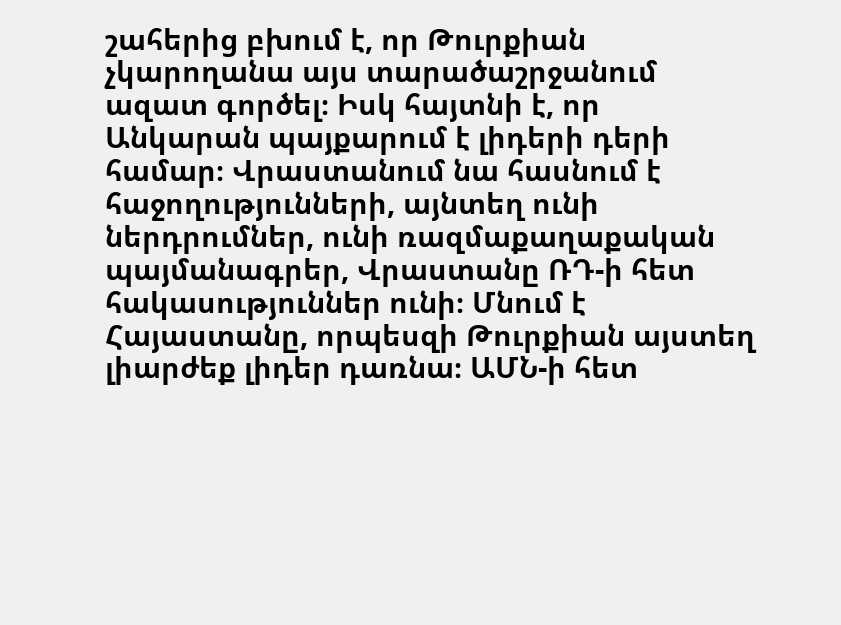շահերից բխում է, որ Թուրքիան չկարողանա այս տարածաշրջանում ազատ գործել։ Իսկ հայտնի է, որ Անկարան պայքարում է լիդերի դերի համար։ Վրաստանում նա հասնում է հաջողությունների, այնտեղ ունի ներդրումներ, ունի ռազմաքաղաքական պայմանագրեր, Վրաստանը ՌԴ-ի հետ հակասություններ ունի։ Մնում է Հայաստանը, որպեսզի Թուրքիան այստեղ լիարժեք լիդեր դառնա։ ԱՄՆ-ի հետ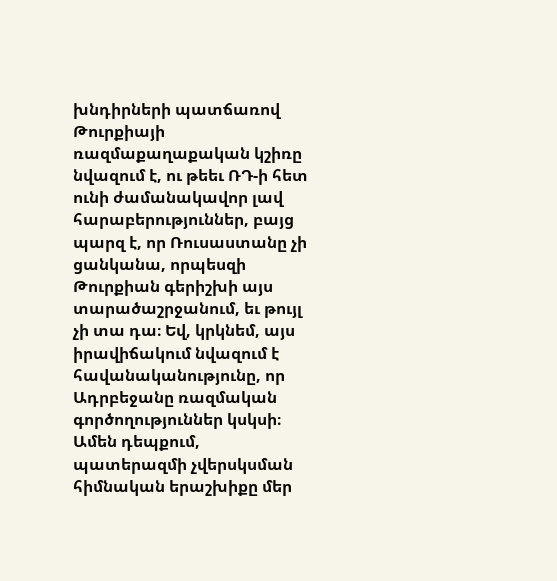խնդիրների պատճառով Թուրքիայի ռազմաքաղաքական կշիռը նվազում է, ու թեեւ ՌԴ-ի հետ ունի ժամանակավոր լավ հարաբերություններ, բայց պարզ է, որ Ռուսաստանը չի ցանկանա, որպեսզի Թուրքիան գերիշխի այս տարածաշրջանում, եւ թույլ չի տա դա։ Եվ, կրկնեմ, այս իրավիճակում նվազում է հավանականությունը, որ Ադրբեջանը ռազմական գործողություններ կսկսի։ Ամեն դեպքում, պատերազմի չվերսկսման հիմնական երաշխիքը մեր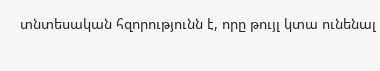տնտեսական հզորությունն է, որը թույլ կտա ունենալ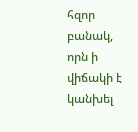հզոր բանակ, որն ի վիճակի է կանխել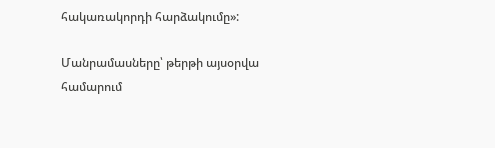հակառակորդի հարձակումը»:

Մանրամասները՝ թերթի այսօրվա համարում